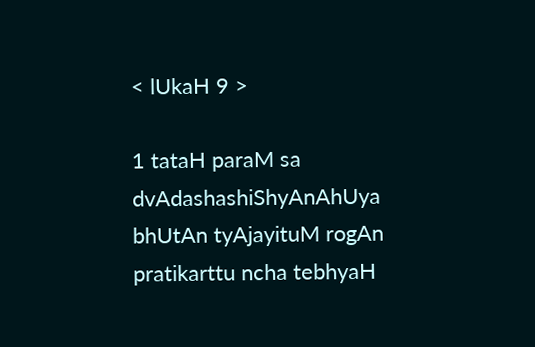< lUkaH 9 >

1 tataH paraM sa dvAdashashiShyAnAhUya bhUtAn tyAjayituM rogAn pratikarttu ncha tebhyaH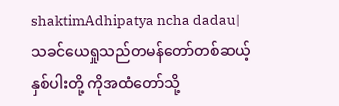shaktimAdhipatya ncha dadau|
သခင်ယေရှုသည်တမန်တော်တစ်ဆယ့်နှစ်ပါးတို့ ကိုအထံတော်သို့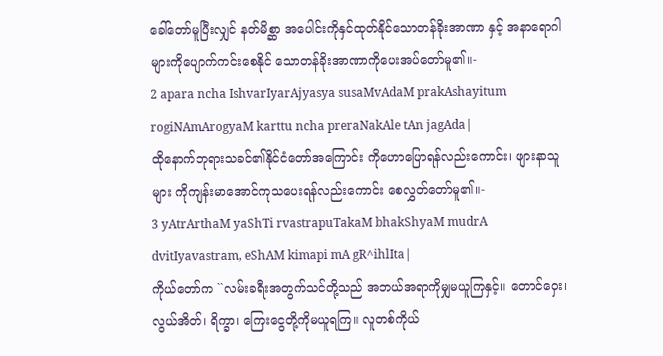ခေါ်တော်မူပြီးလျှင် နတ်မိစ္ဆာ အပေါင်းကိုနှင်ထုတ်နိုင်သောတန်ခိုးအာဏာ နှင့် အနာရောဂါများကိုပျောက်ကင်းစေနိုင် သောတန်ခိုးအာဏာကိုပေးအပ်တော်မူ၏။-
2 apara ncha IshvarIyarAjyasya susaMvAdaM prakAshayitum rogiNAmArogyaM karttu ncha preraNakAle tAn jagAda|
ထိုနောက်ဘုရားသခင်၏နိုင်ငံတော်အကြောင်း ကိုဟောပြောရန်လည်းကောင်း၊ ဖျားနာသူများ ကိုကျန်းမာအောင်ကုသပေးရန်လည်းကောင်း စေလွှတ်တော်မူ၏။-
3 yAtrArthaM yaShTi rvastrapuTakaM bhakShyaM mudrA dvitIyavastram, eShAM kimapi mA gR^ihlIta|
ကိုယ်တော်က ``လမ်းခရီးအတွက်သင်တို့သည် အဘယ်အရာကိုမျှမယူကြနှင့်။ တောင်ဝှေး၊ လွယ်အိတ်၊ ရိက္ခာ၊ ကြေးငွေတို့ကိုမယူရကြ။ လူတစ်ကိုယ်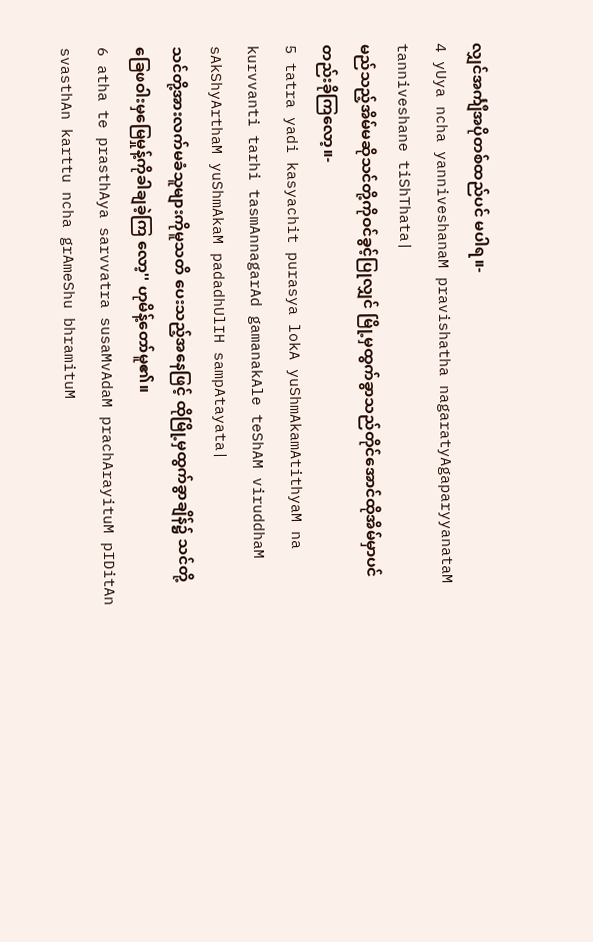လျှင်အင်္ကျီအပိုတစ်ထည်ပင် မပါရ။-
4 yUya ncha yanniveshanaM pravishatha nagaratyAgaparyyanataM tanniveshane tiShThata|
မည်သည့်အိမ်မဆိုသင်တို့ကိုဝင်ခွင့်ပြုလျှင် မြို့မှထွက်ခွာသည်တိုင်အောင်ထိုအိမ်မှာပင် တည်းခိုကြလော့။-
5 tatra yadi kasyachit purasya lokA yuShmAkamAtithyaM na kurvvanti tarhi tasmAnnagarAd gamanakAle teShAM viruddhaM sAkShyArthaM yuShmAkaM padadhUlIH sampAtayata|
သင်တို့အားလက်မခံသူများကိုမူသတိ ပေးသည့်အနေဖြင့် ထိုမြို့မှထွက်ခွာချိန်၌ သင်တို့ခြေဖဝါးမှမြေမှုန့်ကိုခါချခဲ့ကြ လော့'' ဟုမိန့်တော်မူ၏။
6 atha te prasthAya sarvvatra susaMvAdaM prachArayituM pIDitAn svasthAn karttu ncha grAmeShu bhramituM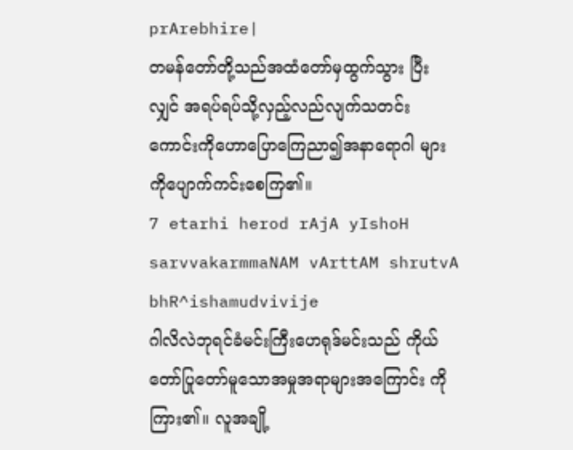prArebhire|
တမန်တော်တို့သည်အထံတော်မှထွက်သွား ပြီးလျှင် အရပ်ရပ်သို့လှည့်လည်လျက်သတင်း ကောင်းကိုဟောပြောကြေညာ၍အနာရောဂါ များကိုပျောက်ကင်းစေကြ၏။
7 etarhi herod rAjA yIshoH sarvvakarmmaNAM vArttAM shrutvA bhR^ishamudvivije
ဂါလိလဲဘုရင်ခံမင်းကြီးဟေရုဒ်မင်းသည် ကိုယ် တော်ပြုတော်မူသောအမှုအရာများအကြောင်း ကိုကြား၏။ လူအချို့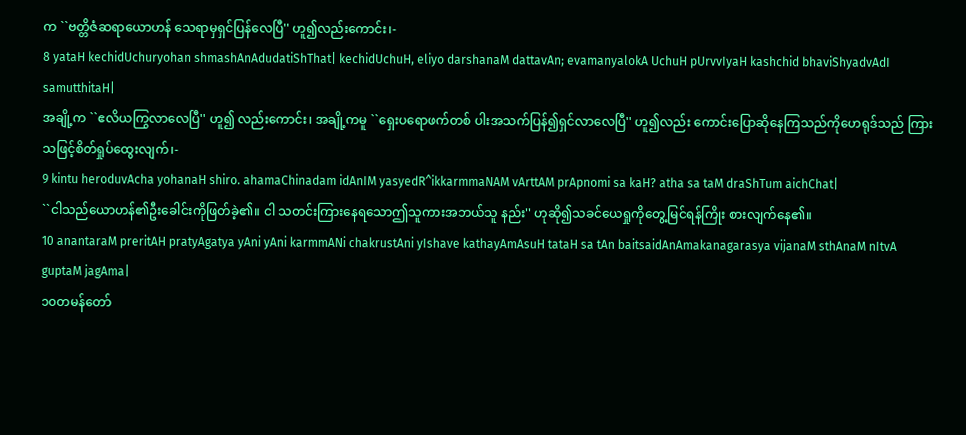က ``ဗတ္တိဇံဆရာယောဟန် သေရာမှရှင်ပြန်လေပြီ'' ဟူ၍လည်းကောင်း၊-
8 yataH kechidUchuryohan shmashAnAdudatiShThat| kechidUchuH, eliyo darshanaM dattavAn; evamanyalokA UchuH pUrvvIyaH kashchid bhaviShyadvAdI samutthitaH|
အချို့က ``ဧလိယကြွလာလေပြီ'' ဟူ၍ လည်းကောင်း၊ အချို့ကမူ ``ရှေးပရောဖက်တစ် ပါးအသက်ပြန်၍ရှင်လာလေပြီ'' ဟူ၍လည်း ကောင်းပြောဆိုနေကြသည်ကိုဟေရုဒ်သည် ကြားသဖြင့်စိတ်ရှုပ်ထွေးလျက်၊-
9 kintu heroduvAcha yohanaH shiro. ahamaChinadam idAnIM yasyedR^ikkarmmaNAM vArttAM prApnomi sa kaH? atha sa taM draShTum aichChat|
``ငါသည်ယောဟန်၏ဦးခေါင်းကိုဖြတ်ခဲ့၏။ ငါ သတင်းကြားနေရသောဤသူကားအဘယ်သူ နည်း'' ဟုဆို၍သခင်ယေရှုကိုတွေ့မြင်ရန်ကြိုး စားလျက်နေ၏။
10 anantaraM preritAH pratyAgatya yAni yAni karmmANi chakrustAni yIshave kathayAmAsuH tataH sa tAn baitsaidAnAmakanagarasya vijanaM sthAnaM nItvA guptaM jagAma|
၁၀တမန်တော်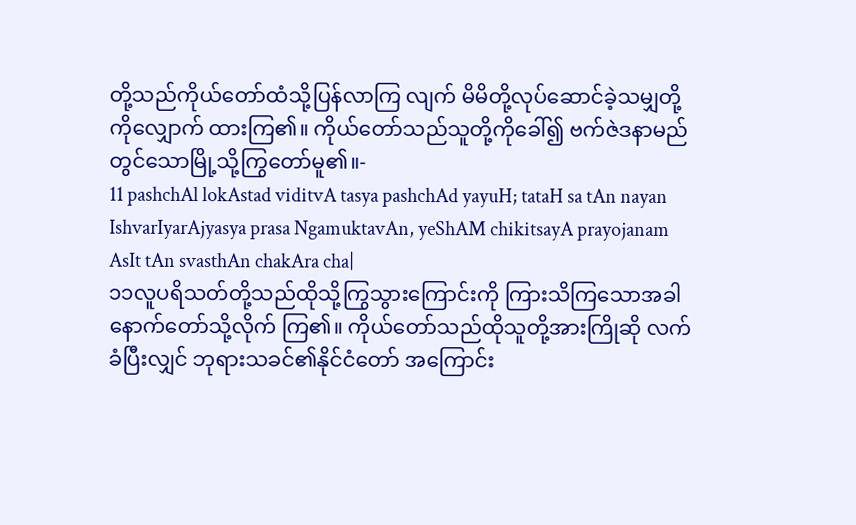တို့သည်ကိုယ်တော်ထံသို့ပြန်လာကြ လျက် မိမိတို့လုပ်ဆောင်ခဲ့သမျှတို့ကိုလျှောက် ထားကြ၏။ ကိုယ်တော်သည်သူတို့ကိုခေါ်၍ ဗက်ဇဲဒနာမည်တွင်သောမြို့သို့ကြွတော်မူ၏။-
11 pashchAl lokAstad viditvA tasya pashchAd yayuH; tataH sa tAn nayan IshvarIyarAjyasya prasa NgamuktavAn, yeShAM chikitsayA prayojanam AsIt tAn svasthAn chakAra cha|
၁၁လူပရိသတ်တို့သည်ထိုသို့ကြွသွားကြောင်းကို ကြားသိကြသောအခါနောက်တော်သို့လိုက် ကြ၏။ ကိုယ်တော်သည်ထိုသူတို့အားကြိုဆို လက်ခံပြီးလျှင် ဘုရားသခင်၏နိုင်ငံတော် အကြောင်း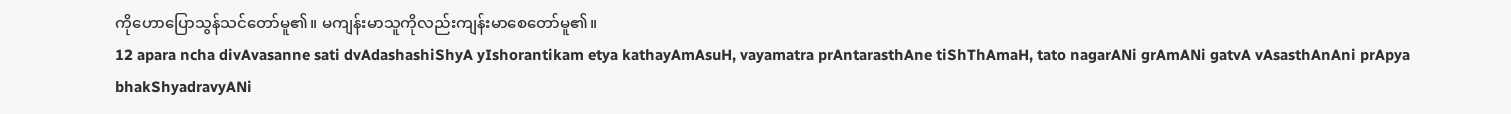ကိုဟောပြောသွန်သင်တော်မူ၏။ မကျန်းမာသူကိုလည်းကျန်းမာစေတော်မူ၏။
12 apara ncha divAvasanne sati dvAdashashiShyA yIshorantikam etya kathayAmAsuH, vayamatra prAntarasthAne tiShThAmaH, tato nagarANi grAmANi gatvA vAsasthAnAni prApya bhakShyadravyANi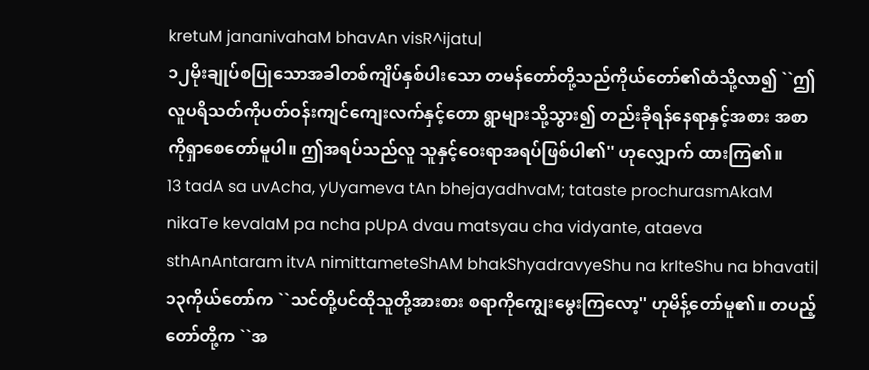kretuM jananivahaM bhavAn visR^ijatu|
၁၂မိုးချုပ်စပြုသောအခါတစ်ကျိပ်နှစ်ပါးသော တမန်တော်တို့သည်ကိုယ်တော်၏ထံသို့လာ၍ ``ဤ လူပရိသတ်ကိုပတ်ဝန်းကျင်ကျေးလက်နှင့်တော ရွာများသို့သွား၍ တည်းခိုရန်နေရာနှင့်အစား အစာကိုရှာစေတော်မူပါ။ ဤအရပ်သည်လူ သူနှင့်ဝေးရာအရပ်ဖြစ်ပါ၏'' ဟုလျှောက် ထားကြ၏။
13 tadA sa uvAcha, yUyameva tAn bhejayadhvaM; tataste prochurasmAkaM nikaTe kevalaM pa ncha pUpA dvau matsyau cha vidyante, ataeva sthAnAntaram itvA nimittameteShAM bhakShyadravyeShu na krIteShu na bhavati|
၁၃ကိုယ်တော်က ``သင်တို့ပင်ထိုသူတို့အားစား စရာကိုကျွေးမွေးကြလော့'' ဟုမိန့်တော်မူ၏။ တပည့်တော်တို့က ``အ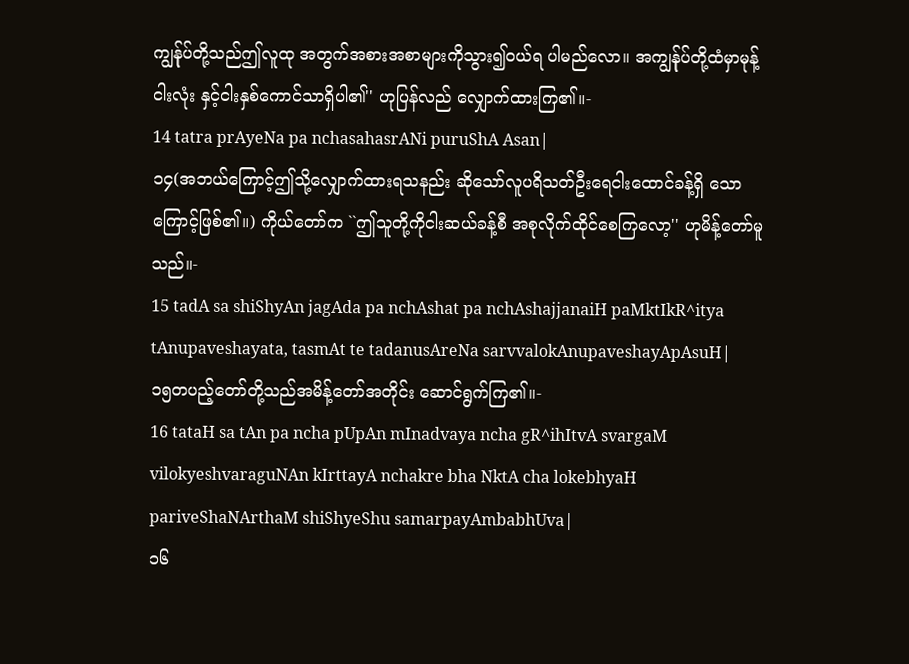ကျွန်ုပ်တို့သည်ဤလူထု အတွက်အစားအစာများကိုသွား၍ဝယ်ရ ပါမည်လော။ အကျွန်ုပ်တို့ထံမှာမုန့်ငါးလုံး နှင့်ငါးနှစ်ကောင်သာရှိပါ၏'' ဟုပြန်လည် လျှောက်ထားကြ၏။-
14 tatra prAyeNa pa nchasahasrANi puruShA Asan|
၁၄(အဘယ်ကြောင့်ဤသို့လျှောက်ထားရသနည်း ဆိုသော်လူပရိသတ်ဦးရေငါးထောင်ခန့်ရှိ သောကြောင့်ဖြစ်၏။) ကိုယ်တော်က ``ဤသူတို့ကိုငါးဆယ်ခန့်စီ အစုလိုက်ထိုင်စေကြလော့'' ဟုမိန့်တော်မူ သည်။-
15 tadA sa shiShyAn jagAda pa nchAshat pa nchAshajjanaiH paMktIkR^itya tAnupaveshayata, tasmAt te tadanusAreNa sarvvalokAnupaveshayApAsuH|
၁၅တပည့်တော်တို့သည်အမိန့်တော်အတိုင်း ဆောင်ရွက်ကြ၏။-
16 tataH sa tAn pa ncha pUpAn mInadvaya ncha gR^ihItvA svargaM vilokyeshvaraguNAn kIrttayA nchakre bha NktA cha lokebhyaH pariveShaNArthaM shiShyeShu samarpayAmbabhUva|
၁၆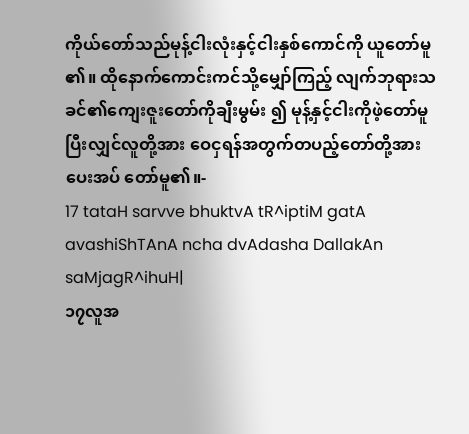ကိုယ်တော်သည်မုန့်ငါးလုံးနှင့်ငါးနှစ်ကောင်ကို ယူတော်မူ၏။ ထိုနောက်ကောင်းကင်သို့မျှော်ကြည့် လျက်ဘုရားသခင်၏ကျေးဇူးတော်ကိုချီးမွမ်း ၍ မုန့်နှင့်ငါးကိုဖဲ့တော်မူပြီးလျှင်လူတို့အား ဝေငှရန်အတွက်တပည့်တော်တို့အားပေးအပ် တော်မူ၏။-
17 tataH sarvve bhuktvA tR^iptiM gatA avashiShTAnA ncha dvAdasha DallakAn saMjagR^ihuH|
၁၇လူအ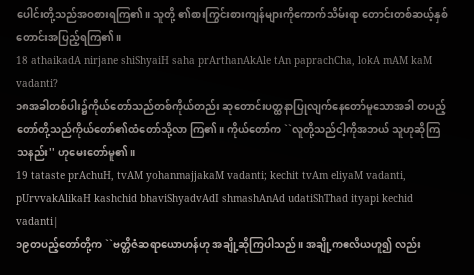ပေါင်းတို့သည်အဝစားရကြ၏။ သူတို့ ၏စားကြွင်းစားကျန်များကိုကောက်သိမ်းရာ တောင်းတစ်ဆယ့်နှစ်တောင်းအပြည့်ရကြ၏။
18 athaikadA nirjane shiShyaiH saha prArthanAkAle tAn paprachCha, lokA mAM kaM vadanti?
၁၈အခါတစ်ပါး၌ကိုယ်တော်သည်တစ်ကိုယ်တည်း ဆုတောင်းပတ္ထနာပြုလျက်နေတော်မူသောအခါ တပည့်တော်တို့သည်ကိုယ်တော်၏ထံတော်သို့လာ ကြ၏။ ကိုယ်တော်က ``လူတို့သည်ငါ့ကိုအဘယ် သူဟုဆိုကြသနည်း'' ဟုမေးတော်မူ၏။
19 tataste prAchuH, tvAM yohanmajjakaM vadanti; kechit tvAm eliyaM vadanti, pUrvvakAlikaH kashchid bhaviShyadvAdI shmashAnAd udatiShThad ityapi kechid vadanti|
၁၉တပည့်တော်တို့က ``ဗတ္တိဇံဆရာယောဟန်ဟု အချို့ဆိုကြပါသည်။ အချို့ကဧလိယဟူ၍ လည်း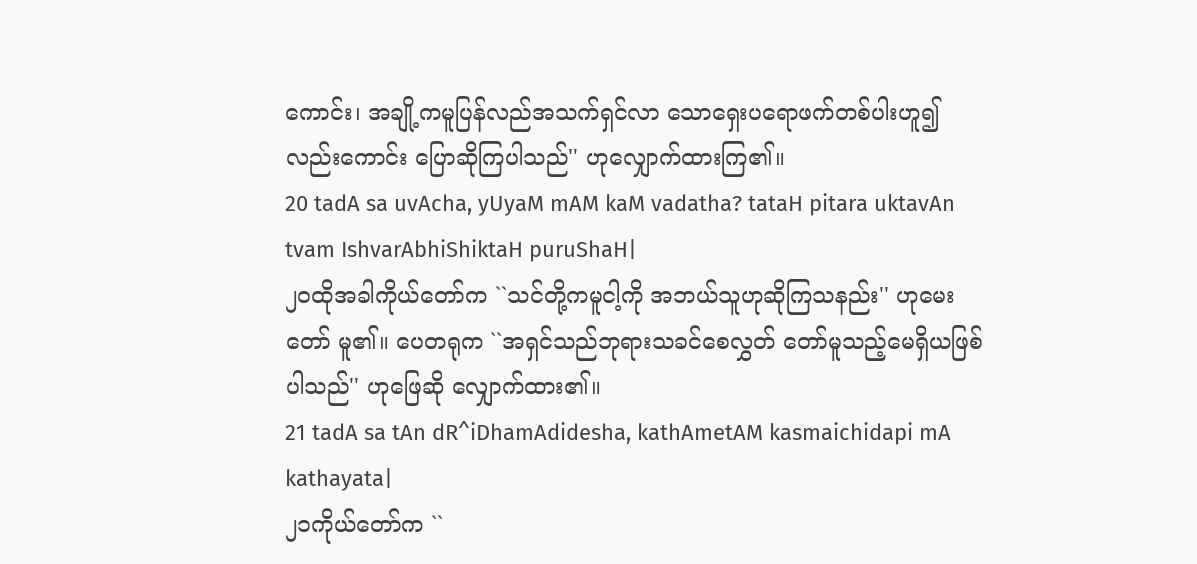ကောင်း၊ အချို့ကမူပြန်လည်အသက်ရှင်လာ သောရှေးပရောဖက်တစ်ပါးဟူ၍လည်းကောင်း ပြောဆိုကြပါသည်'' ဟုလျှောက်ထားကြ၏။
20 tadA sa uvAcha, yUyaM mAM kaM vadatha? tataH pitara uktavAn tvam IshvarAbhiShiktaH puruShaH|
၂၀ထိုအခါကိုယ်တော်က ``သင်တို့ကမူငါ့ကို အဘယ်သူဟုဆိုကြသနည်း'' ဟုမေးတော် မူ၏။ ပေတရုက ``အရှင်သည်ဘုရားသခင်စေလွှတ် တော်မူသည့်မေရှိယဖြစ်ပါသည်'' ဟုဖြေဆို လျှောက်ထား၏။
21 tadA sa tAn dR^iDhamAdidesha, kathAmetAM kasmaichidapi mA kathayata|
၂၁ကိုယ်တော်က ``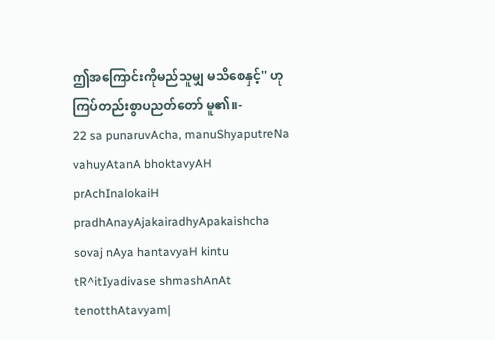ဤအကြောင်းကိုမည်သူမျှ မသိစေနှင့်'' ဟုကြပ်တည်းစွာပညတ်တော် မူ၏။-
22 sa punaruvAcha, manuShyaputreNa vahuyAtanA bhoktavyAH prAchInalokaiH pradhAnayAjakairadhyApakaishcha sovaj nAya hantavyaH kintu tR^itIyadivase shmashAnAt tenotthAtavyam|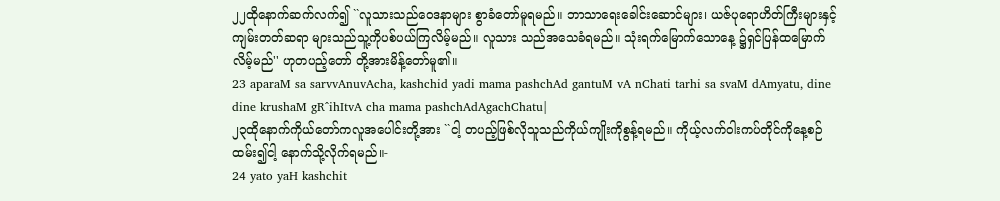၂၂ထိုနောက်ဆက်လက်၍ ``လူသားသည်ဝေဒနာများ စွာခံတော်မူရမည်။ ဘာသာရေးခေါင်းဆောင်များ၊ ယဇ်ပုရောဟိတ်ကြီးများနှင့်ကျမ်းတတ်ဆရာ များသည်သူ့ကိုပစ်ပယ်ကြလိမ့်မည်။ လူသား သည်အသေခံရမည်။ သုံးရက်မြောက်သောနေ့ ၌ရှင်ပြန်ထမြောက်လိမ့်မည်'' ဟုတပည့်တော် တို့အားမိန့်တော်မူ၏။
23 aparaM sa sarvvAnuvAcha, kashchid yadi mama pashchAd gantuM vA nChati tarhi sa svaM dAmyatu, dine dine krushaM gR^ihItvA cha mama pashchAdAgachChatu|
၂၃ထိုနောက်ကိုယ်တော်ကလူအပေါင်းတို့အား ``ငါ့ တပည့်ဖြစ်လိုသူသည်ကိုယ်ကျိုးကိုစွန့်ရမည်။ ကိုယ့်လက်ဝါးကပ်တိုင်ကိုနေ့စဉ်ထမ်း၍ငါ့ နောက်သို့လိုက်ရမည်။-
24 yato yaH kashchit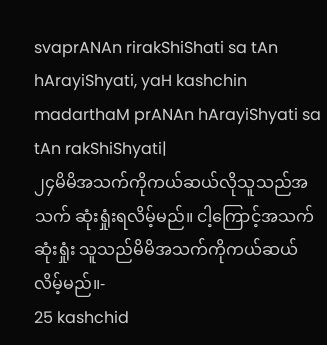svaprANAn rirakShiShati sa tAn hArayiShyati, yaH kashchin madarthaM prANAn hArayiShyati sa tAn rakShiShyati|
၂၄မိမိအသက်ကိုကယ်ဆယ်လိုသူသည်အသက် ဆုံးရှုံးရလိမ့်မည်။ ငါ့ကြောင့်အသက်ဆုံးရှုံး သူသည်မိမိအသက်ကိုကယ်ဆယ်လိမ့်မည်။-
25 kashchid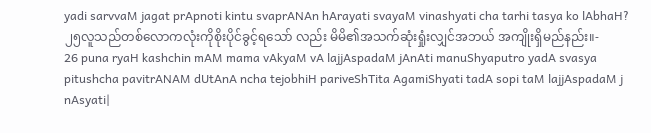yadi sarvvaM jagat prApnoti kintu svaprANAn hArayati svayaM vinashyati cha tarhi tasya ko lAbhaH?
၂၅လူသည်တစ်လောကလုံးကိုစိုးပိုင်ခွင့်ရသော် လည်း မိမိ၏အသက်ဆုံးရှုံးလျှင်အဘယ် အကျိုးရှိမည်နည်း။-
26 puna ryaH kashchin mAM mama vAkyaM vA lajjAspadaM jAnAti manuShyaputro yadA svasya pitushcha pavitrANAM dUtAnA ncha tejobhiH pariveShTita AgamiShyati tadA sopi taM lajjAspadaM j nAsyati|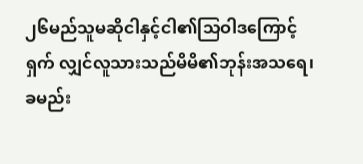၂၆မည်သူမဆိုငါနှင့်ငါ၏သြဝါဒကြောင့်ရှက် လျှင်လူသားသည်မိမိ၏ဘုန်းအသရေ၊ ခမည်း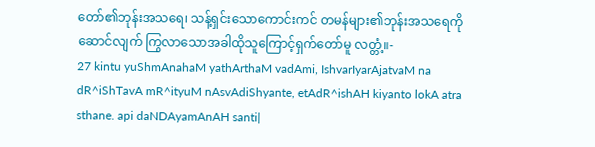တော်၏ဘုန်းအသရေ၊ သန့်ရှင်းသောကောင်းကင် တမန်များ၏ဘုန်းအသရေကိုဆောင်လျက် ကြွလာသောအခါထိုသူကြောင့်ရှက်တော်မူ လတ္တံ့။-
27 kintu yuShmAnahaM yathArthaM vadAmi, IshvarIyarAjatvaM na dR^iShTavA mR^ityuM nAsvAdiShyante, etAdR^ishAH kiyanto lokA atra sthane. api daNDAyamAnAH santi|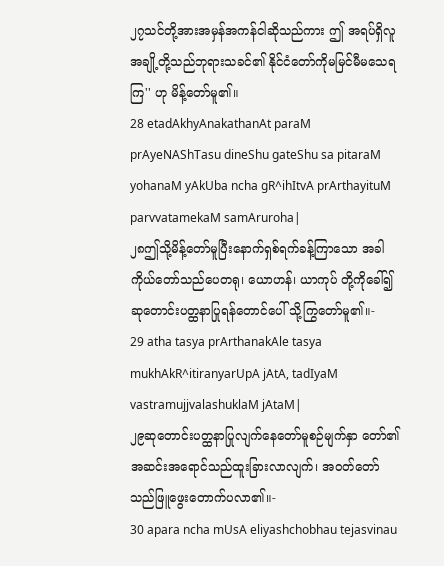၂၇သင်တို့အားအမှန်အကန်ငါဆိုသည်ကား ဤ အရပ်ရှိလူအချို့တို့သည်ဘုရားသခင်၏ နိုင်ငံတော်ကိုမမြင်မီမသေရကြ'' ဟု မိန့်တော်မူ၏။
28 etadAkhyAnakathanAt paraM prAyeNAShTasu dineShu gateShu sa pitaraM yohanaM yAkUba ncha gR^ihItvA prArthayituM parvvatamekaM samAruroha|
၂၈ဤသို့မိန့်တော်မူပြီးနောက်ရှစ်ရက်ခန့်ကြာသော အခါကိုယ်တော်သည်ပေတရု၊ ယောဟန်၊ ယာကုပ် တို့ကိုခေါ်၍ဆုတောင်းပတ္ထနာပြုရန်တောင်ပေါ် သို့ကြွတော်မူ၏။-
29 atha tasya prArthanakAle tasya mukhAkR^itiranyarUpA jAtA, tadIyaM vastramujjvalashuklaM jAtaM|
၂၉ဆုတောင်းပတ္ထနာပြုလျက်နေတော်မူစဉ်မျက်နှာ တော်၏အဆင်းအရောင်သည်ထူးခြားလာလျက်၊ အဝတ်တော်သည်ဖြူဖွေးတောက်ပလာ၏။-
30 apara ncha mUsA eliyashchobhau tejasvinau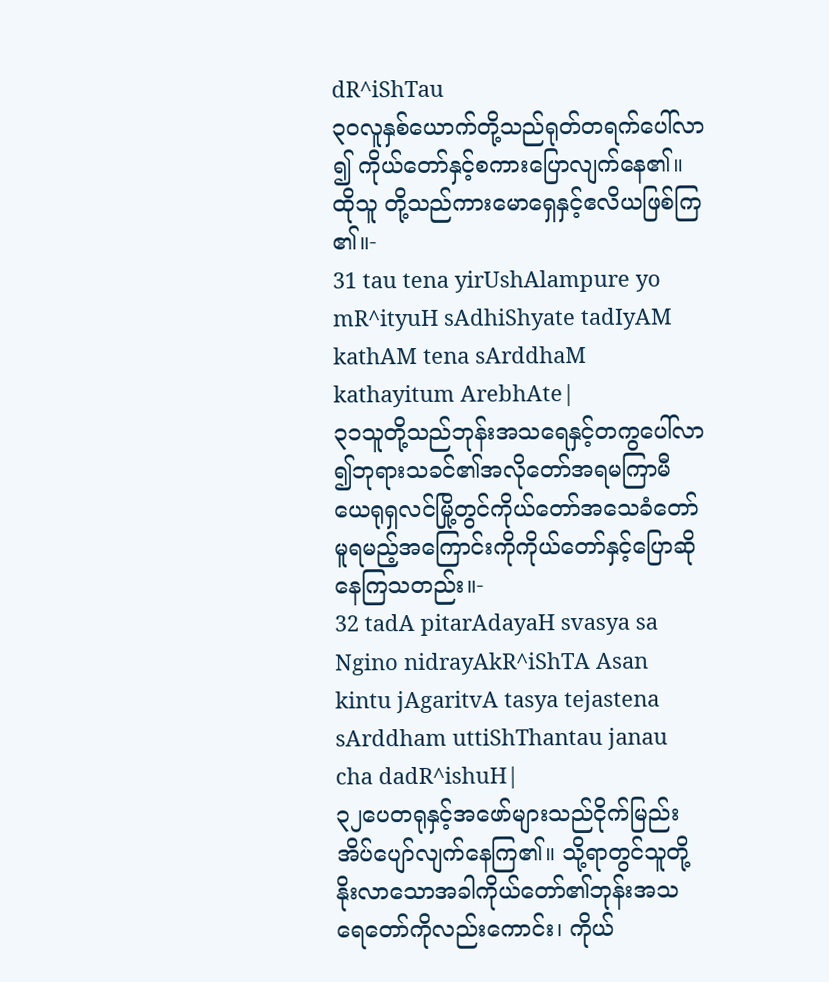dR^iShTau
၃၀လူနှစ်ယောက်တို့သည်ရုတ်တရက်ပေါ်လာ၍ ကိုယ်တော်နှင့်စကားပြောလျက်နေ၏။ ထိုသူ တို့သည်ကားမောရှေနှင့်ဧလိယဖြစ်ကြ၏။-
31 tau tena yirUshAlampure yo mR^ityuH sAdhiShyate tadIyAM kathAM tena sArddhaM kathayitum ArebhAte|
၃၁သူတို့သည်ဘုန်းအသရေနှင့်တကွပေါ်လာ ၍ဘုရားသခင်၏အလိုတော်အရမကြာမီ ယေရုရှလင်မြို့တွင်ကိုယ်တော်အသေခံတော် မူရမည့်အကြောင်းကိုကိုယ်တော်နှင့်ပြောဆို နေကြသတည်း။-
32 tadA pitarAdayaH svasya sa Ngino nidrayAkR^iShTA Asan kintu jAgaritvA tasya tejastena sArddham uttiShThantau janau cha dadR^ishuH|
၃၂ပေတရုနှင့်အဖော်များသည်ငိုက်မြည်း အိပ်ပျော်လျက်နေကြ၏။ သို့ရာတွင်သူတို့ နိုးလာသောအခါကိုယ်တော်၏ဘုန်းအသ ရေတော်ကိုလည်းကောင်း၊ ကိုယ်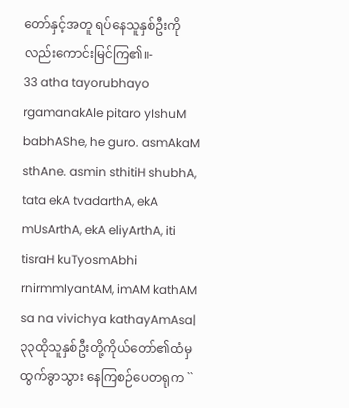တော်နှင့်အတူ ရပ်နေသူနှစ်ဦးကိုလည်းကောင်းမြင်ကြ၏။-
33 atha tayorubhayo rgamanakAle pitaro yIshuM babhAShe, he guro. asmAkaM sthAne. asmin sthitiH shubhA, tata ekA tvadarthA, ekA mUsArthA, ekA eliyArthA, iti tisraH kuTyosmAbhi rnirmmIyantAM, imAM kathAM sa na vivichya kathayAmAsa|
၃၃ထိုသူနှစ်ဦးတို့ကိုယ်တော်၏ထံမှထွက်ခွာသွား နေကြစဉ်ပေတရုက ``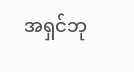အရှင်ဘု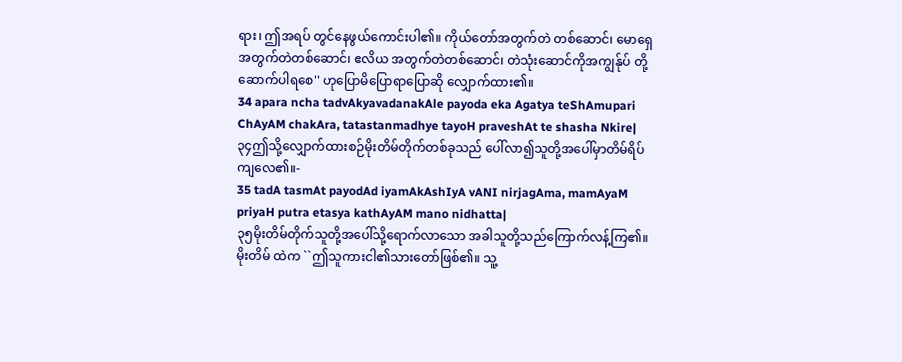ရား၊ ဤအရပ် တွင်နေဖွယ်ကောင်းပါ၏။ ကိုယ်တော်အတွက်တဲ တစ်ဆောင်၊ မောရှေအတွက်တဲတစ်ဆောင်၊ ဧလိယ အတွက်တဲတစ်ဆောင်၊ တဲသုံးဆောင်ကိုအကျွန်ုပ် တို့ဆောက်ပါရစေ'' ဟုပြောမိပြောရာပြောဆို လျှောက်ထား၏။
34 apara ncha tadvAkyavadanakAle payoda eka Agatya teShAmupari ChAyAM chakAra, tatastanmadhye tayoH praveshAt te shasha Nkire|
၃၄ဤသို့လျှောက်ထားစဉ်မိုးတိမ်တိုက်တစ်ခုသည် ပေါ်လာ၍သူတို့အပေါ်မှာတိမ်ရိပ်ကျလေ၏။-
35 tadA tasmAt payodAd iyamAkAshIyA vANI nirjagAma, mamAyaM priyaH putra etasya kathAyAM mano nidhatta|
၃၅မိုးတိမ်တိုက်သူတို့အပေါ်သို့ရောက်လာသော အခါသူတို့သည်ကြောက်လန့်ကြ၏။ မိုးတိမ် ထဲက ``ဤသူကားငါ၏သားတော်ဖြစ်၏။ သူ့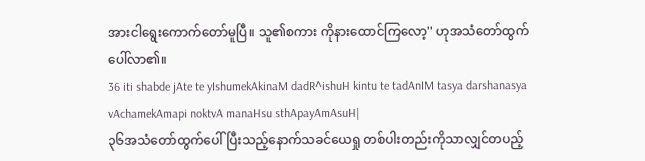အားငါရွေးကောက်တော်မူပြီ။ သူ၏စကား ကိုနားထောင်ကြလော့'' ဟုအသံတော်ထွက် ပေါ်လာ၏။
36 iti shabde jAte te yIshumekAkinaM dadR^ishuH kintu te tadAnIM tasya darshanasya vAchamekAmapi noktvA manaHsu sthApayAmAsuH|
၃၆အသံတော်ထွက်ပေါ်ပြီးသည့်နောက်သခင်ယေရှု တစ်ပါးတည်းကိုသာလျှင်တပည့်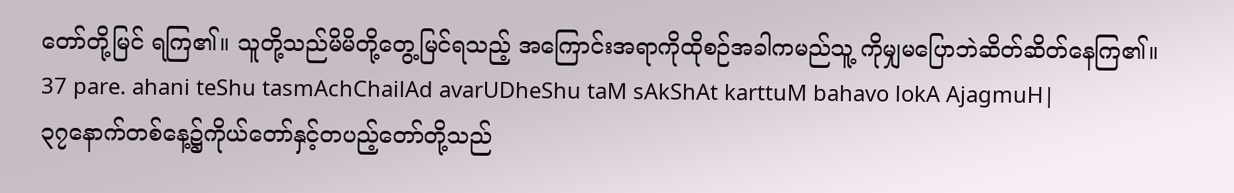တော်တို့မြင် ရကြ၏။ သူတို့သည်မိမိတို့တွေ့မြင်ရသည့် အကြောင်းအရာကိုထိုစဉ်အခါကမည်သူ့ ကိုမျှမပြောဘဲဆိတ်ဆိတ်နေကြ၏။
37 pare. ahani teShu tasmAchChailAd avarUDheShu taM sAkShAt karttuM bahavo lokA AjagmuH|
၃၇နောက်တစ်နေ့၌ကိုယ်တော်နှင့်တပည့်တော်တို့သည်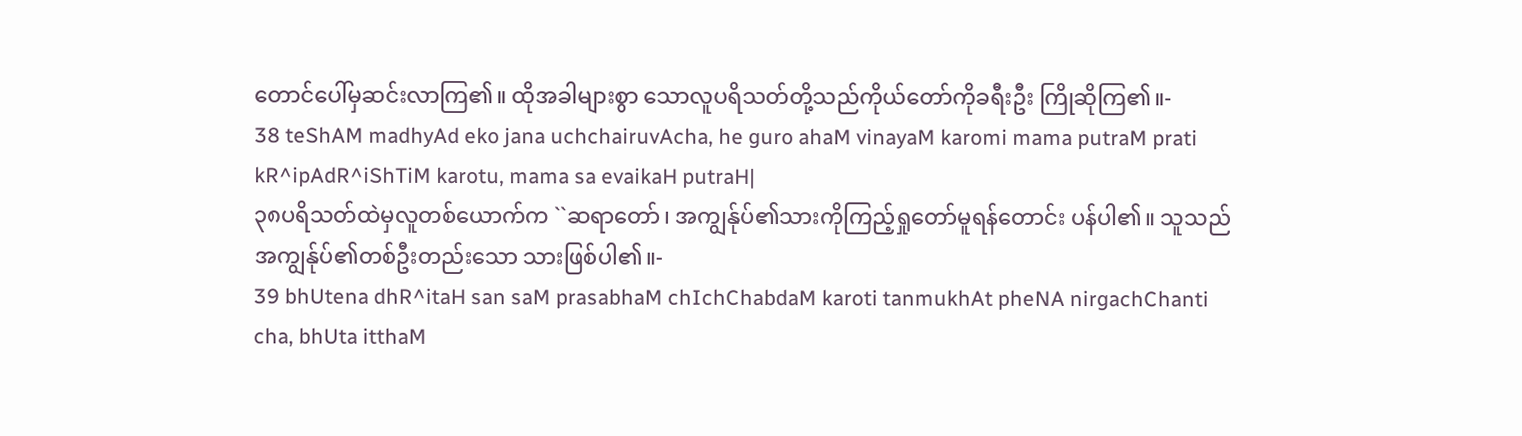တောင်ပေါ်မှဆင်းလာကြ၏။ ထိုအခါများစွာ သောလူပရိသတ်တို့သည်ကိုယ်တော်ကိုခရီးဦး ကြိုဆိုကြ၏။-
38 teShAM madhyAd eko jana uchchairuvAcha, he guro ahaM vinayaM karomi mama putraM prati kR^ipAdR^iShTiM karotu, mama sa evaikaH putraH|
၃၈ပရိသတ်ထဲမှလူတစ်ယောက်က ``ဆရာတော်၊ အကျွန်ုပ်၏သားကိုကြည့်ရှုတော်မူရန်တောင်း ပန်ပါ၏။ သူသည်အကျွန်ုပ်၏တစ်ဦးတည်းသော သားဖြစ်ပါ၏။-
39 bhUtena dhR^itaH san saM prasabhaM chIchChabdaM karoti tanmukhAt pheNA nirgachChanti cha, bhUta itthaM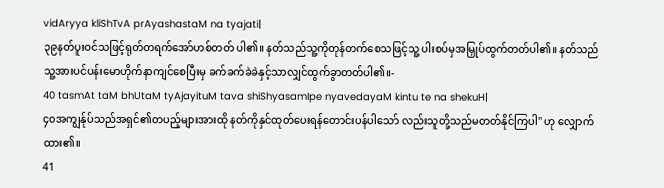vidAryya kliShTvA prAyashastaM na tyajati|
၃၉နတ်ပူးဝင်သဖြင့်ရုတ်တရက်အော်ဟစ်တတ် ပါ၏။ နတ်သည်သူ့ကိုတုန်တက်စေသဖြင့်သူ့ ပါးစပ်မှအမြှုပ်ထွက်တတ်ပါ၏။ နတ်သည် သူ့အားပင်ပန်းမောဟိုက်နာကျင်စေပြီးမှ ခက်ခက်ခဲခဲနှင့်သာလျှင်ထွက်ခွာတတ်ပါ၏။-
40 tasmAt taM bhUtaM tyAjayituM tava shiShyasamIpe nyavedayaM kintu te na shekuH|
၄၀အကျွန်ုပ်သည်အရှင်၏တပည့်များအားထို နတ်ကိုနှင်ထုတ်ပေးရန်တောင်းပန်ပါသော် လည်းသူတို့သည်မတတ်နိုင်ကြပါ'' ဟု လျှောက်ထား၏။
41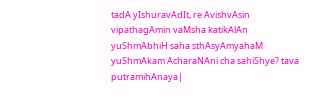tadA yIshuravAdIt, re AvishvAsin vipathagAmin vaMsha katikAlAn yuShmAbhiH saha sthAsyAmyahaM yuShmAkam AcharaNAni cha sahiShye? tava putramihAnaya|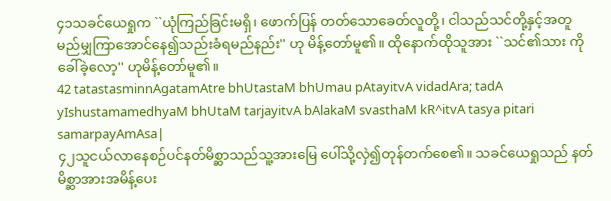၄၁သခင်ယေရှုက ``ယုံကြည်ခြင်းမရှိ၊ ဖောက်ပြန် တတ်သောခေတ်လူတို့၊ ငါသည်သင်တို့နှင့်အတူ မည်မျှကြာအောင်နေ၍သည်းခံရမည်နည်း'' ဟု မိန့်တော်မူ၏။ ထိုနောက်ထိုသူအား ``သင်၏သား ကိုခေါ်ခဲ့လော့'' ဟုမိန့်တော်မူ၏။
42 tatastasminnAgatamAtre bhUtastaM bhUmau pAtayitvA vidadAra; tadA yIshustamamedhyaM bhUtaM tarjayitvA bAlakaM svasthaM kR^itvA tasya pitari samarpayAmAsa|
၄၂သူငယ်လာနေစဉ်ပင်နတ်မိစ္ဆာသည်သူ့အားမြေ ပေါ်သို့လှဲ၍တုန်တက်စေ၏။ သခင်ယေရှုသည် နတ်မိစ္ဆာအားအမိန့်ပေး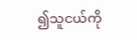၍သူငယ်ကို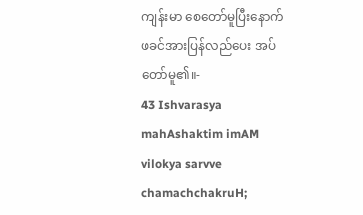ကျန်းမာ စေတော်မူပြီးနောက်ဖခင်အားပြန်လည်ပေး အပ်တော်မူ၏။-
43 Ishvarasya mahAshaktim imAM vilokya sarvve chamachchakruH;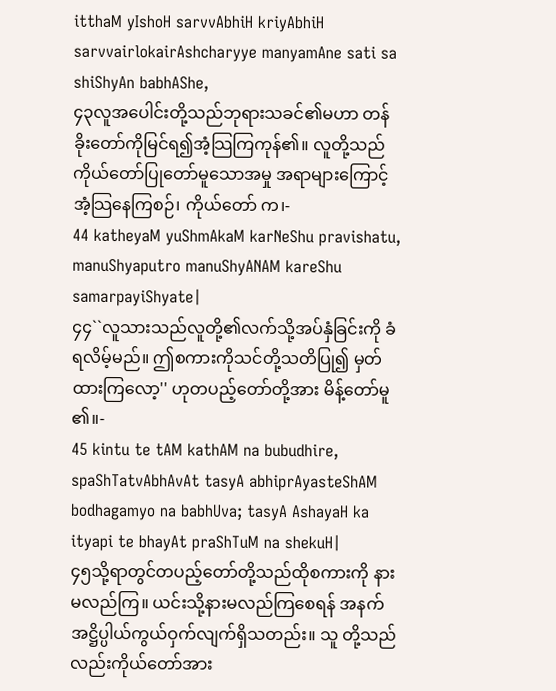itthaM yIshoH sarvvAbhiH kriyAbhiH sarvvairlokairAshcharyye manyamAne sati sa shiShyAn babhAShe,
၄၃လူအပေါင်းတို့သည်ဘုရားသခင်၏မဟာ တန်ခိုးတော်ကိုမြင်ရ၍အံ့သြကြကုန်၏။ လူတို့သည်ကိုယ်တော်ပြုတော်မူသောအမှု အရာများကြောင့်အံ့သြနေကြစဉ်၊ ကိုယ်တော် က၊-
44 katheyaM yuShmAkaM karNeShu pravishatu, manuShyaputro manuShyANAM kareShu samarpayiShyate|
၄၄``လူသားသည်လူတို့၏လက်သို့အပ်နှံခြင်းကို ခံရလိမ့်မည်။ ဤစကားကိုသင်တို့သတိပြု၍ မှတ်ထားကြလော့'' ဟုတပည့်တော်တို့အား မိန့်တော်မူ၏။-
45 kintu te tAM kathAM na bubudhire, spaShTatvAbhAvAt tasyA abhiprAyasteShAM bodhagamyo na babhUva; tasyA AshayaH ka ityapi te bhayAt praShTuM na shekuH|
၄၅သို့ရာတွင်တပည့်တော်တို့သည်ထိုစကားကို နားမလည်ကြ။ ယင်းသို့နားမလည်ကြစေရန် အနက်အဋ္ဌိပ္ပါယ်ကွယ်ဝှက်လျက်ရှိသတည်း။ သူ တို့သည်လည်းကိုယ်တော်အား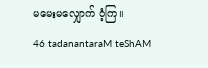မမေးမလျှောက် ဝံ့ကြ။
46 tadanantaraM teShAM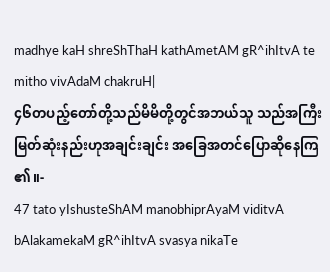madhye kaH shreShThaH kathAmetAM gR^ihItvA te mitho vivAdaM chakruH|
၄၆တပည့်တော်တို့သည်မိမိတို့တွင်အဘယ်သူ သည်အကြီးမြတ်ဆုံးနည်းဟုအချင်းချင်း အခြေအတင်ပြောဆိုနေကြ၏။-
47 tato yIshusteShAM manobhiprAyaM viditvA bAlakamekaM gR^ihItvA svasya nikaTe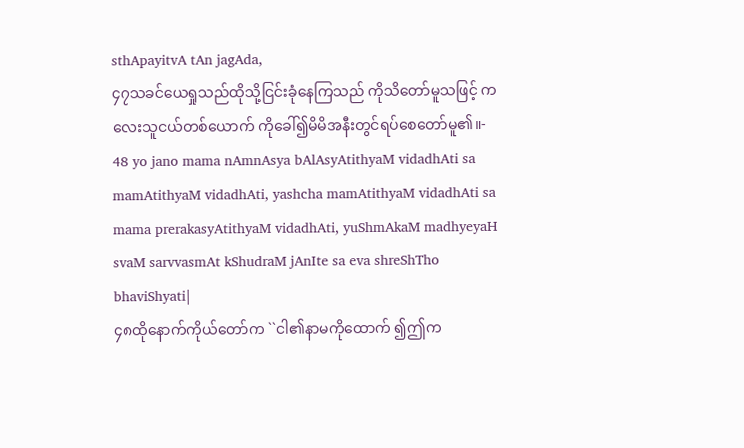sthApayitvA tAn jagAda,
၄၇သခင်ယေရှုသည်ထိုသို့ငြင်းခုံနေကြသည် ကိုသိတော်မူသဖြင့် ကလေးသူငယ်တစ်ယောက် ကိုခေါ်၍မိမိအနီးတွင်ရပ်စေတော်မူ၏။-
48 yo jano mama nAmnAsya bAlAsyAtithyaM vidadhAti sa mamAtithyaM vidadhAti, yashcha mamAtithyaM vidadhAti sa mama prerakasyAtithyaM vidadhAti, yuShmAkaM madhyeyaH svaM sarvvasmAt kShudraM jAnIte sa eva shreShTho bhaviShyati|
၄၈ထိုနောက်ကိုယ်တော်က ``ငါ၏နာမကိုထောက် ၍ဤက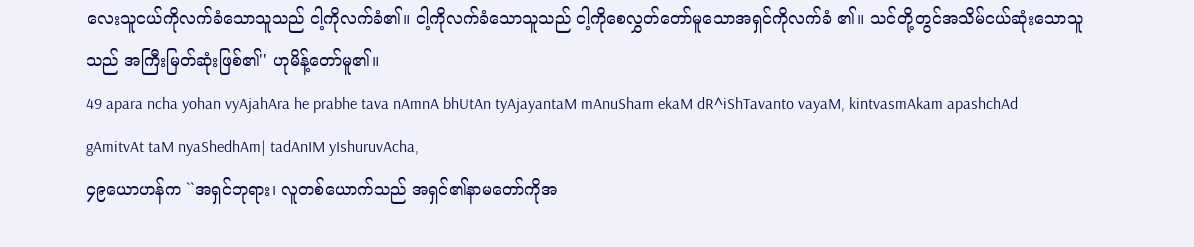လေးသူငယ်ကိုလက်ခံသောသူသည် ငါ့ကိုလက်ခံ၏။ ငါ့ကိုလက်ခံသောသူသည် ငါ့ကိုစေလွှတ်တော်မူသောအရှင်ကိုလက်ခံ ၏။ သင်တို့တွင်အသိမ်ငယ်ဆုံးသောသူသည် အကြီးမြတ်ဆုံးဖြစ်၏'' ဟုမိန့်တော်မူ၏။
49 apara ncha yohan vyAjahAra he prabhe tava nAmnA bhUtAn tyAjayantaM mAnuSham ekaM dR^iShTavanto vayaM, kintvasmAkam apashchAd gAmitvAt taM nyaShedhAm| tadAnIM yIshuruvAcha,
၄၉ယောဟန်က ``အရှင်ဘုရား၊ လူတစ်ယောက်သည် အရှင်၏နာမတော်ကိုအ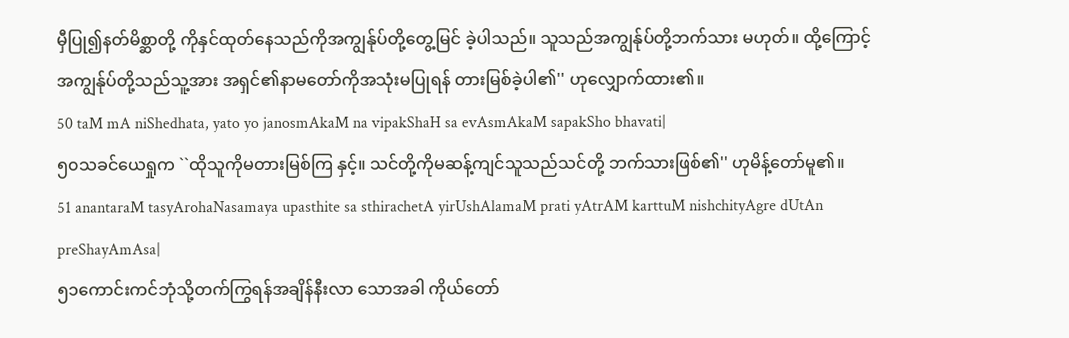မှီပြု၍နတ်မိစ္ဆာတို့ ကိုနှင်ထုတ်နေသည်ကိုအကျွန်ုပ်တို့တွေ့မြင် ခဲ့ပါသည်။ သူသည်အကျွန်ုပ်တို့ဘက်သား မဟုတ်။ ထို့ကြောင့်အကျွန်ုပ်တို့သည်သူ့အား အရှင်၏နာမတော်ကိုအသုံးမပြုရန် တားမြစ်ခဲ့ပါ၏'' ဟုလျှောက်ထား၏။
50 taM mA niShedhata, yato yo janosmAkaM na vipakShaH sa evAsmAkaM sapakSho bhavati|
၅၀သခင်ယေရှုက ``ထိုသူကိုမတားမြစ်ကြ နှင့်။ သင်တို့ကိုမဆန့်ကျင်သူသည်သင်တို့ ဘက်သားဖြစ်၏'' ဟုမိန့်တော်မူ၏။
51 anantaraM tasyArohaNasamaya upasthite sa sthirachetA yirUshAlamaM prati yAtrAM karttuM nishchityAgre dUtAn preShayAmAsa|
၅၁ကောင်းကင်ဘုံသို့တက်ကြွရန်အချိန်နီးလာ သောအခါ ကိုယ်တော်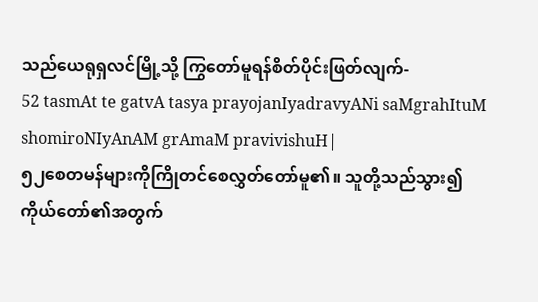သည်ယေရုရှလင်မြို့သို့ ကြွတော်မူရန်စိတ်ပိုင်းဖြတ်လျက်-
52 tasmAt te gatvA tasya prayojanIyadravyANi saMgrahItuM shomiroNIyAnAM grAmaM pravivishuH|
၅၂စေတမန်များကိုကြိုတင်စေလွှတ်တော်မူ၏။ သူတို့သည်သွား၍ကိုယ်တော်၏အတွက်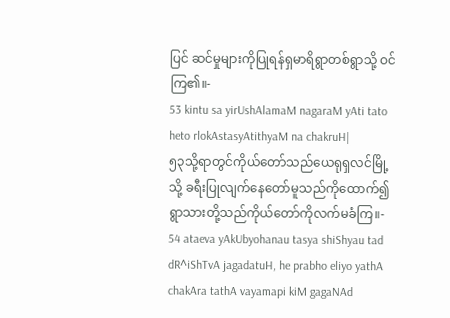ပြင် ဆင်မှုများကိုပြုရန်ရှမာရိရွာတစ်ရွာသို့ ဝင်ကြ၏။-
53 kintu sa yirUshAlamaM nagaraM yAti tato heto rlokAstasyAtithyaM na chakruH|
၅၃သို့ရာတွင်ကိုယ်တော်သည်ယေရုရှလင်မြို့သို့ ခရီးပြုလျက်နေတော်မူသည်ကိုထောက်၍ ရွာသားတို့သည်ကိုယ်တော်ကိုလက်မခံကြ။-
54 ataeva yAkUbyohanau tasya shiShyau tad dR^iShTvA jagadatuH, he prabho eliyo yathA chakAra tathA vayamapi kiM gagaNAd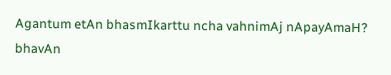Agantum etAn bhasmIkarttu ncha vahnimAj nApayAmaH? bhavAn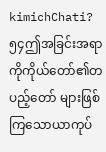kimichChati?
၅၄ဤအခြင်းအရာကိုကိုယ်တော်၏တပည့်တော် များဖြစ်ကြသောယာကုပ်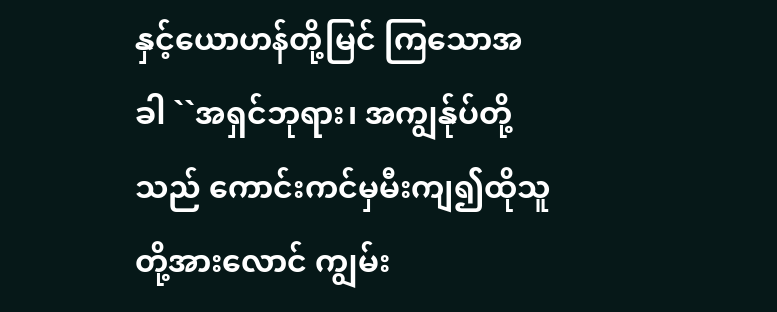နှင့်ယောဟန်တို့မြင် ကြသောအခါ ``အရှင်ဘုရား၊ အကျွန်ုပ်တို့သည် ကောင်းကင်မှမီးကျ၍ထိုသူတို့အားလောင် ကျွမ်း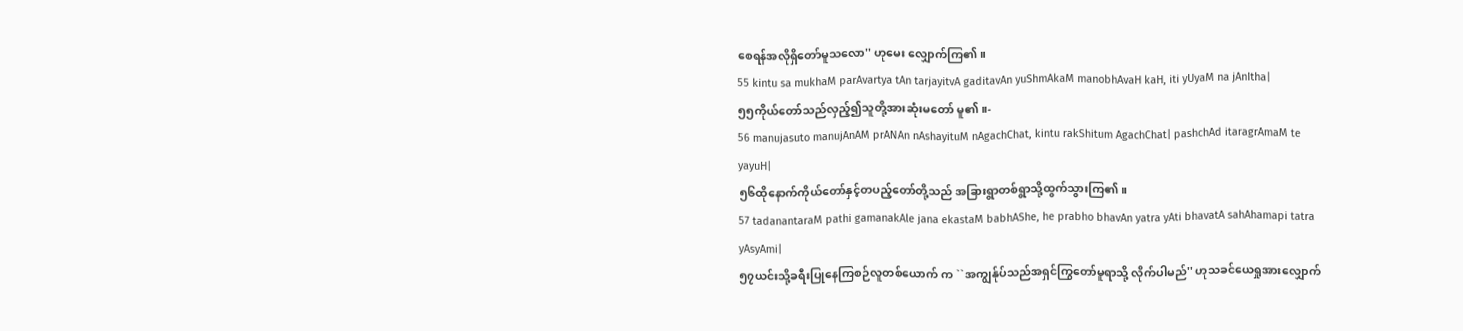စေရန်အလိုရှိတော်မူသလော'' ဟုမေး လျှောက်ကြ၏။
55 kintu sa mukhaM parAvartya tAn tarjayitvA gaditavAn yuShmAkaM manobhAvaH kaH, iti yUyaM na jAnItha|
၅၅ကိုယ်တော်သည်လှည့်၍သူတို့အားဆုံးမတော် မူ၏။-
56 manujasuto manujAnAM prANAn nAshayituM nAgachChat, kintu rakShitum AgachChat| pashchAd itaragrAmaM te yayuH|
၅၆ထိုနောက်ကိုယ်တော်နှင့်တပည့်တော်တို့သည် အခြားရွာတစ်ရွာသို့ထွက်သွားကြ၏။
57 tadanantaraM pathi gamanakAle jana ekastaM babhAShe, he prabho bhavAn yatra yAti bhavatA sahAhamapi tatra yAsyAmi|
၅၇ယင်းသို့ခရီးပြုနေကြစဉ်လူတစ်ယောက် က ``အကျွန်ုပ်သည်အရှင်ကြွတော်မူရာသို့ လိုက်ပါမည်'' ဟုသခင်ယေရှုအားလျှောက်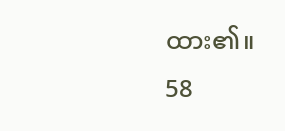ထား၏။
58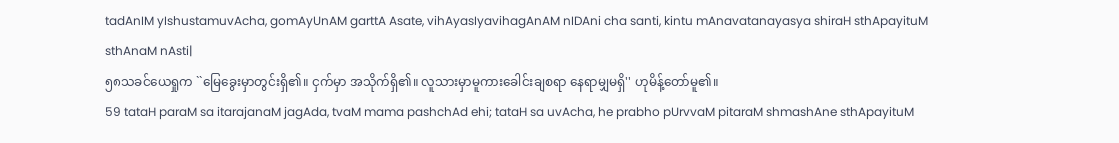tadAnIM yIshustamuvAcha, gomAyUnAM garttA Asate, vihAyasIyavihagAnAM nIDAni cha santi, kintu mAnavatanayasya shiraH sthApayituM sthAnaM nAsti|
၅၈သခင်ယေရှုက ``မြေခွေးမှာတွင်းရှိ၏။ ငှက်မှာ အသိုက်ရှိ၏။ လူသားမှာမူကားခေါင်းချစရာ နေရာမျှမရှိ'' ဟုမိန့်တော်မူ၏။
59 tataH paraM sa itarajanaM jagAda, tvaM mama pashchAd ehi; tataH sa uvAcha, he prabho pUrvvaM pitaraM shmashAne sthApayituM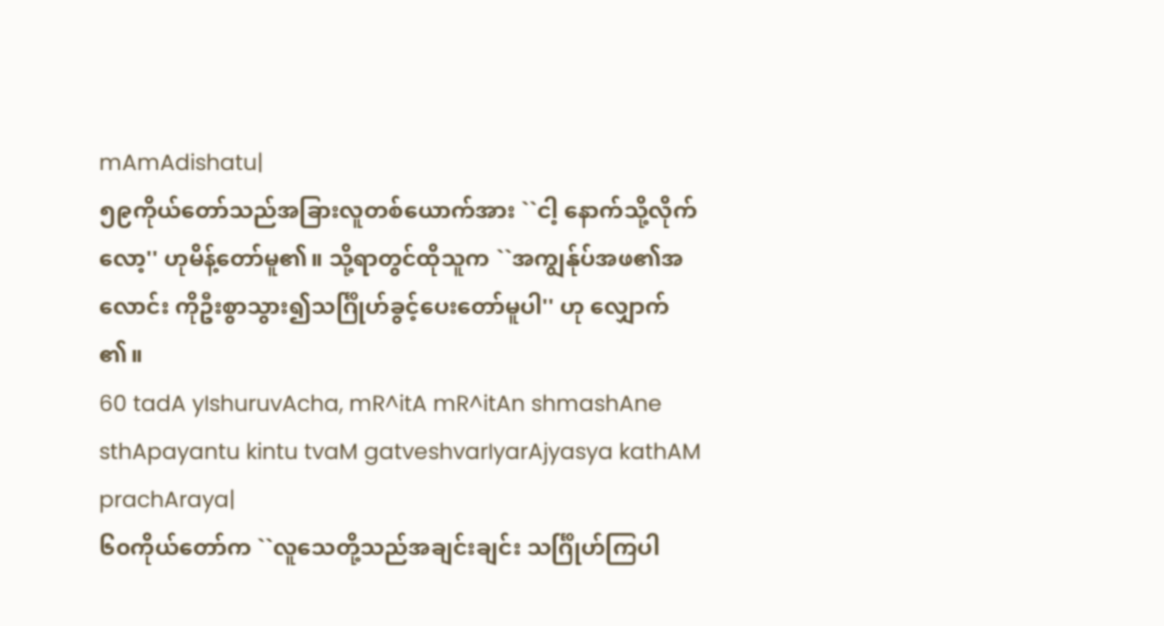mAmAdishatu|
၅၉ကိုယ်တော်သည်အခြားလူတစ်ယောက်အား ``ငါ့ နောက်သို့လိုက်လော့'' ဟုမိန့်တော်မူ၏။ သို့ရာတွင်ထိုသူက ``အကျွန်ုပ်အဖ၏အလောင်း ကိုဦးစွာသွား၍သင်္ဂြိုဟ်ခွင့်ပေးတော်မူပါ'' ဟု လျှောက်၏။
60 tadA yIshuruvAcha, mR^itA mR^itAn shmashAne sthApayantu kintu tvaM gatveshvarIyarAjyasya kathAM prachAraya|
၆၀ကိုယ်တော်က ``လူသေတို့သည်အချင်းချင်း သင်္ဂြိုဟ်ကြပါ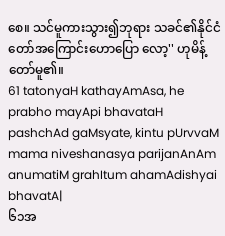စေ။ သင်မူကားသွား၍ဘုရား သခင်၏နိုင်ငံတော်အကြောင်းဟောပြော လော့'' ဟုမိန့်တော်မူ၏။
61 tatonyaH kathayAmAsa, he prabho mayApi bhavataH pashchAd gaMsyate, kintu pUrvvaM mama niveshanasya parijanAnAm anumatiM grahItum ahamAdishyai bhavatA|
၆၁အ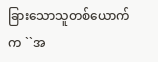ခြားသောသူတစ်ယောက်က ``အ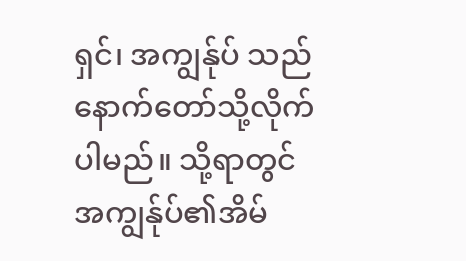ရှင်၊ အကျွန်ုပ် သည်နောက်တော်သို့လိုက်ပါမည်။ သို့ရာတွင် အကျွန်ုပ်၏အိမ်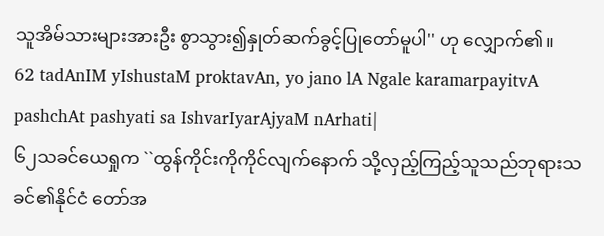သူအိမ်သားများအားဦး စွာသွား၍နှုတ်ဆက်ခွင့်ပြုတော်မူပါ'' ဟု လျှောက်၏။
62 tadAnIM yIshustaM proktavAn, yo jano lA Ngale karamarpayitvA pashchAt pashyati sa IshvarIyarAjyaM nArhati|
၆၂သခင်ယေရှုက ``ထွန်ကိုင်းကိုကိုင်လျက်နောက် သို့လှည့်ကြည့်သူသည်ဘုရားသခင်၏နိုင်ငံ တော်အ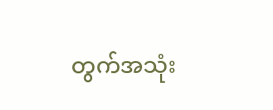တွက်အသုံး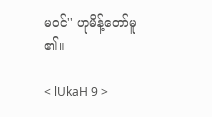မဝင်'' ဟုမိန့်တော်မူ၏။

< lUkaH 9 >